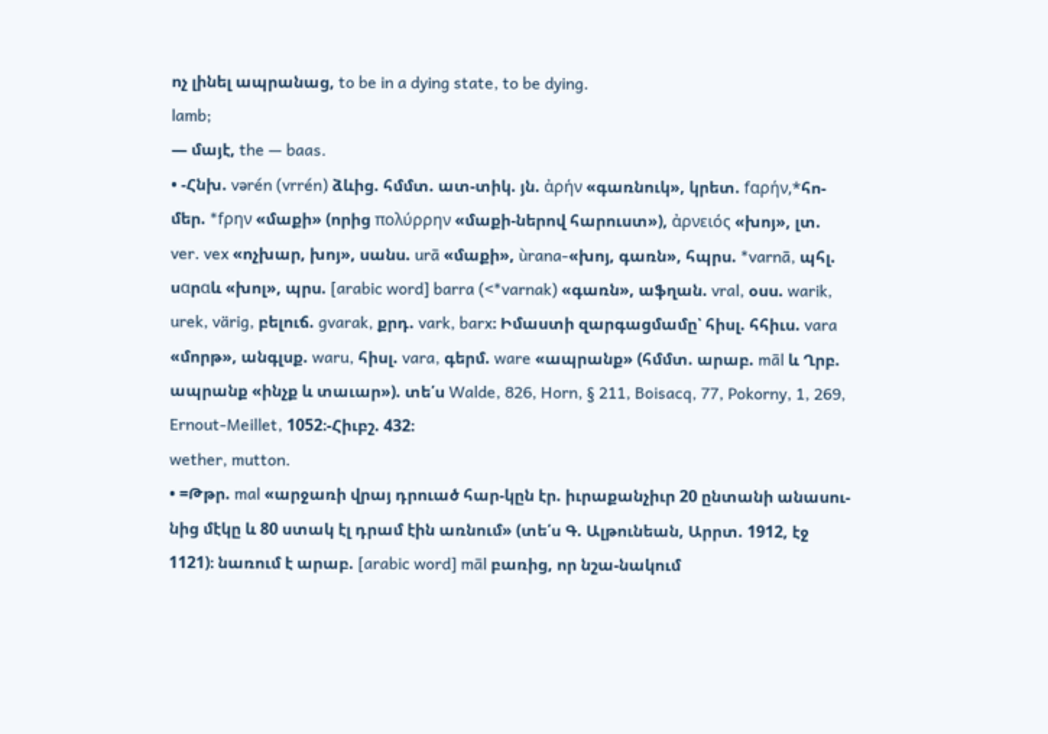ոչ լինել ապրանաց, to be in a dying state, to be dying.
lamb;
— մայէ, the — baas.
• -Հնխ. vərén (vrrén) ձևից. հմմտ. ատ-տիկ. յն. ἀρήν «գառնուկ», կրետ. fαρήν,*հո-մեր. *fρην «մաքի» (որից πολύρρην «մաքի-ներով հարուստ»), ἀρνειός «խոյ», լտ. ver. vex «ոչխար, խոյ», սանս. urā «մաքի», ùrana-«խոյ, գառն», հպրս. *varnā, պհլ. սαրαև «խոլ», պրս. [arabic word] barra (<*varnak) «գառն», աֆղան. vral, օսս. warik, urek, värig, բելուճ. gvarak, քրդ. vark, barx։ Իմաստի զարգացմամը՝ հիսլ. հհիւս. vara «մորթ», անգլսք. waru, հիսլ. vara, գերմ. ware «ապրանք» (հմմտ. արաբ. māl և Ղրբ. ապրանք «ինչք և տաւար»). տե՛ս Walde, 826, Horn, § 211, Boisacq, 77, Pokorny, 1, 269, Ernout-Meillet, 1052։-Հիւբշ. 432։
wether, mutton.
• =Թթր. mal «արջառի վրայ դրուած հար-կըն էր. իւրաքանչիւր 20 ընտանի անասու-նից մէկը և 80 ստակ էլ դրամ էին առնում» (տե՛ս Գ. Ալթունեան, Արրտ. 1912, էջ 1121)։ նառում է արաբ. [arabic word] māl բառից, որ նշա-նակում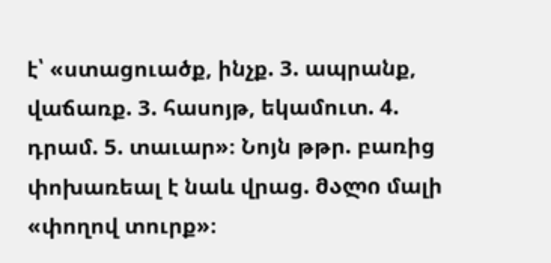է՝ «ստացուածք, ինչք. 3. ապրանք, վաճառք. 3. հասոյթ, եկամուտ. 4. դրամ. 5. տաւար»։ Նոյն թթր. բառից փոխառեալ է նաև վրաց. მალი մալի «փողով տուրք»։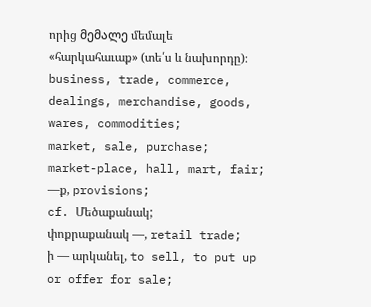որից მემალე մեմալե «հարկահաւաք» (տե՛ս և նախորդը)։
business, trade, commerce, dealings, merchandise, goods, wares, commodities;
market, sale, purchase;
market-place, hall, mart, fair;
—ք, provisions;
cf. Մեծաքանակ;
փոքրաքանակ —, retail trade;
ի — արկանել, to sell, to put up or offer for sale;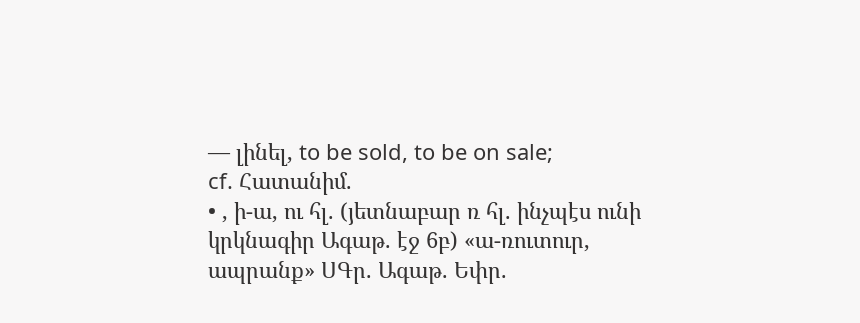— լինել, to be sold, to be on sale;
cf. Հատանիմ.
• , ի-ա, ու հլ. (յետնաբար ռ հլ. ինչպէս ունի կրկնագիր Ագաթ. էջ 6բ) «ա-ռուտուր, ապրանք» ՍԳր. Ագաթ. Եփր.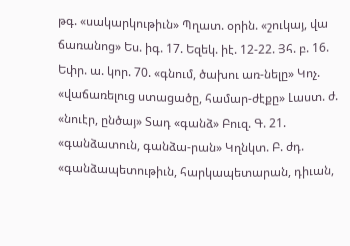թգ. «սակարկութիւն» Պղատ. օրին. «շուկայ, վա ճառանոց» Ես. իգ. 17. Եզեկ. իէ. 12-22. Յհ. բ. 16. Եփր. ա. կոր. 70. «գնում, ծախու առ-նելը» Կոչ. «վաճառելուց ստացածը, համար-ժէքը» Լաստ. ժ. «նուէր, ընծայ» Տադ «գանձ» Բուզ. Գ. 21. «գանձատուն, գանձա-րան» Կղնկտ. Բ. ժդ. «գանձապետութիւն, հարկապետարան, դիւան,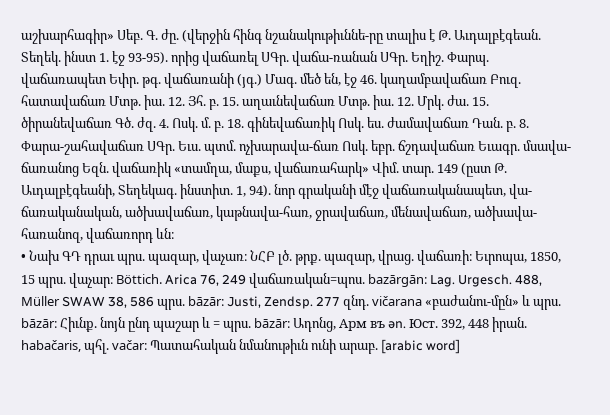աշխարհագիր» Սեբ. Գ. ժը. (վերջին հինգ նշանակութիւննե-րը տալիս է Թ. Աւդալբէգեան. Տեղեկ. ինստ 1. էջ 93-95). որից վաճառել ՍԳր. վաճա-ռանան ՍԳր. Եղիշ. Փարպ. վաճառապետ Եփր. թգ. վաճառանի (յգ.) Մագ. մեծ են, էջ 46. կաղամբավաճառ Բուզ. հատավաճառ Մտթ. իա. 12. Յհ. բ. 15. աղաւնեվաճառ Մտթ. իա. 12. Մրկ. ժա. 15. ծիրանեվաճառ Գծ. ժզ. 4. Ոսկ. մ. բ. 18. գինեվաճառիկ Ոսկ. ես. ժամավաճառ Դան. բ. 8. Փարա-շահավաճառ ՍԳր. Եւս. պտմ. ոչխարավա-ճառ Ոսկ. եբր. ճշդավաճառ Եւագր. մսավա-ճառանոց Եզն. վաճառիկ «տամղա, մաքս, վաճառահարկ» Վիմ. տար. 149 (ըստ Թ. Աւդալբէգեանի, Տեղեկագ. ինստիտ. 1, 94). նոր գրականի մէջ վաճառականապետ, վա-ճառականական, ածխավաճառ, կաթնավա-հառ, ջրավաճառ, մենավաճառ, ածխավա-հառանոզ, վաճառորդ ևն։
• Նախ ԳԴ դրաւ պրս. պազար, վաչառ։ ՆՀԲ լծ. թրք. պազար, վրաց. վաճառի։ Եւրոպա, 1850, 15 պրս. վաչար։ Böttich. Arica 76, 249 վաճառական=պոս. bazārgān։ Lag. Urgesch. 488, Müller SWAW 38, 586 պրս. bāzār։ Justi, Zendsp. 277 զնդ. vičarana «բաժանու-մըն» և պրս. bāzār։ Հիւնք. նոյն ընդ պաշար և = պրս. bāzār։ Ադոնց, Aрм въ ən. Юст. 392, 448 իրան. habačaris, պհլ. vačar։ Պատահական նմանութիւն ունի արաբ. [arabic word]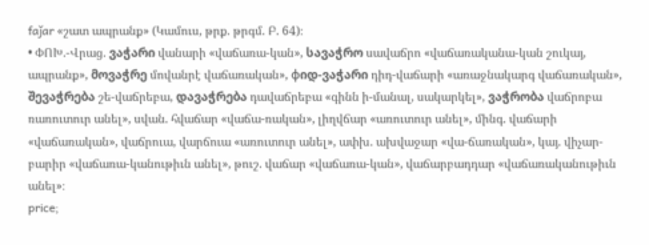faǰar «շատ ապրանք» (Կամուս, թրք. թրգմ. Բ. 64)։
• ՓՈԽ.-Վրաց. ვაჭარი վանարի «վաճառա-կան», სავაჭრო սավաճրո «վաճառականա-կան շուկայ, ապրանք», მოვაჭრე մովանրէ վաճառական», φიდ-ვაჭარი դիդ-վաճարի «առաջնակարգ վաճառական», შევაჭრება շե-վաճրեբա, დავაჭრება դավաճրեբա «գինն ի-մանալ, սակարկել», ვაჭრობა վաճրոբա ռառուտուր անել», սվան. հվաճար «վաճա-ռական», լիղվճար «առուտուր անել», մինգ. վաճարի «վաճառական», վաճրուա, վարճուա «առուտուր անել», ափխ. ախվաջար «վա-ճառական», կայ. վիչար-բարիր «վաճառա-կանութիւն անել», թուշ. վաճար «վաճառա-կան», վաճարբադդար «վաճառականութիւն անել»։
price;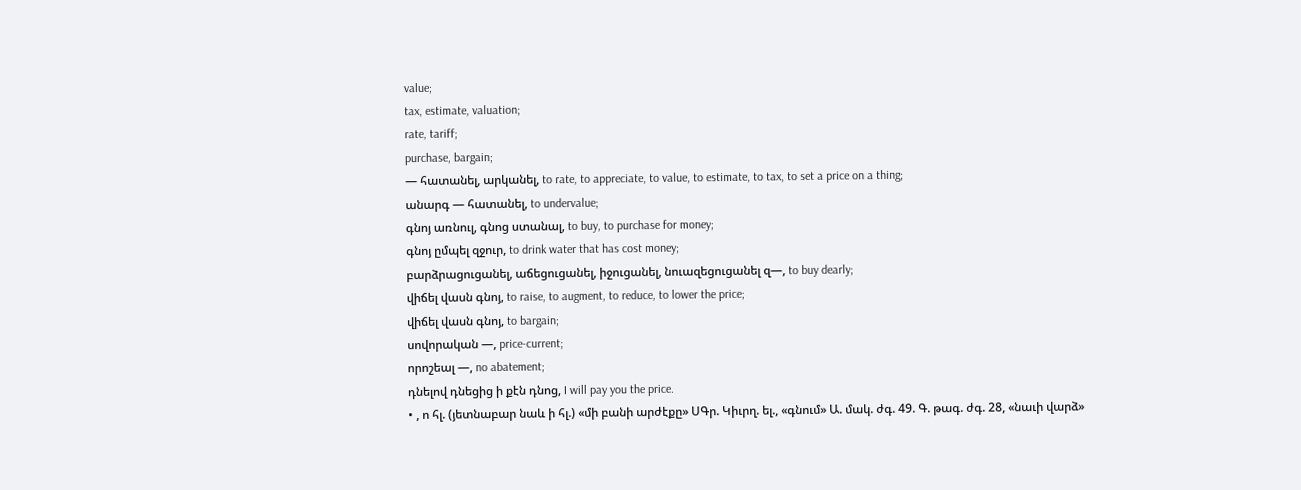value;
tax, estimate, valuation;
rate, tariff;
purchase, bargain;
— հատանել, արկանել, to rate, to appreciate, to value, to estimate, to tax, to set a price on a thing;
անարգ — հատանել, to undervalue;
գնոյ առնուլ, գնոց ստանալ, to buy, to purchase for money;
գնոյ ըմպել զջուր, to drink water that has cost money;
բարձրացուցանել, աճեցուցանել, իջուցանել, նուազեցուցանել զ—, to buy dearly;
վիճել վասն գնոյ, to raise, to augment, to reduce, to lower the price;
վիճել վասն գնոյ, to bargain;
սովորական —, price-current;
որոշեալ —, no abatement;
դնելով դնեցից ի քէն դնոց, I will pay you the price.
• , ո հլ. (յետնաբար նաև ի հլ.) «մի բանի արժէքը» ՍԳր. Կիւրղ. ել., «գնում» Ա. մակ. ժգ. 49. Գ. թագ. ժգ. 28, «նաւի վարձ»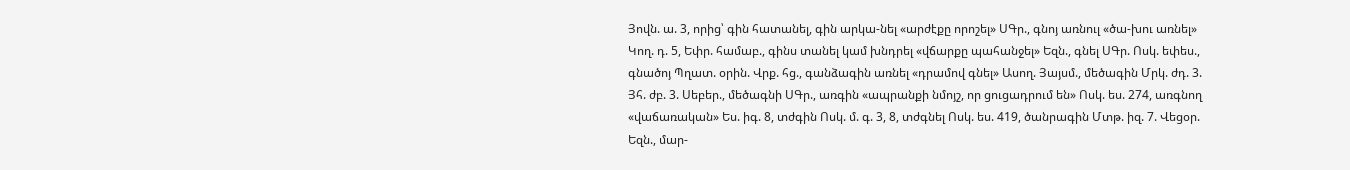Յովն. ա. 3, որից՝ գին հատանել, գին արկա-նել «արժէքը որոշել» ՍԳր., գնոյ առնուլ «ծա-խու առնել» Կող. դ. 5, Եփր. համաբ., գինս տանել կամ խնդրել «վճարքը պահանջել» Եզն., գնել ՍԳր. Ոսկ. եփես., գնածոյ Պղատ. օրին. Վրք. հց., գանձագին առնել «դրամով գնել» Ասող. Յայսմ., մեծագին Մրկ. ժդ. 3. Յհ. ժբ. 3. Սեբեր., մեծագնի ՍԳր., առգին «ապրանքի նմոյշ, որ ցուցադրում են» Ոսկ. ես. 274, առգնող «վաճառական» Ես. իգ. 8, տժգին Ոսկ. մ. գ. 3, 8, տժգնել Ոսկ. ես. 419, ծանրագին Մտթ. իզ. 7. Վեցօր. Եզն., մար-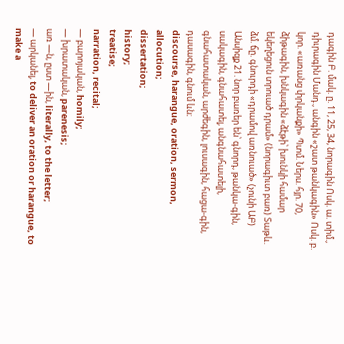դագին Բ. մակ. ը. 11, 25, 34, նորագին Ոսկ. ա. տիմ., դիւրագին Մանդ., անգին «շատ թանկագին» Ոսկ. բ. կոր. «առանց փրկանքի» Պտմ. Ներս. հյր. 70, ձիթագին, խնկագին «ձէթի՝ խունկի համար եկեղեցուն տրուած դրամ» (նորագիւտ բառ) Տաթև. ձմ. ճը. գնուրդի «դրամով առնուած» (չունի ԱԲ) Անսիզք 21. նոր բառեր են՝ գնորդ, թանկա-գին, սակագին, գնահատել, անգնահատելի, գնահատական, արժեգին, լուսագին, հացա-գին, դասագին, գնում ևն։
discourse, harangue, oration, sermon, allocution;
dissertation;
history;
treatise;
narration, recital;
— բարոյական, homily;
— խրատական, parenesis;
առ —ն, ըստ —ին, literally, to the letter;
— արկանել, to deliver an oration or harangue, to make a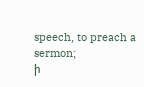speech, to preach a sermon;
ի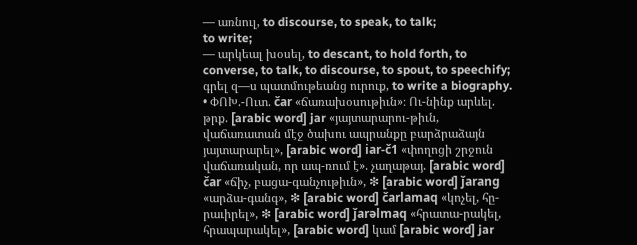— առնուլ, to discourse, to speak, to talk;
to write;
— արկեալ խօսել, to descant, to hold forth, to converse, to talk, to discourse, to spout, to speechify;
գրել զ—ս պատմութեանց ուրուք, to write a biography.
• ՓՈԽ.-Ուտ. čar «ճառախօսութիւն»։ Ու-նինք արևել. թրք. [arabic word] jar «յայտարարու-թիւն, վաճառատան մէջ ծախու ապրանքը բարձրաձայն յայտարարել», [arabic word] iar-č1 «փողոցի շրջուն վաճառական, որ ապ-ռում է». չաղաթայ. [arabic word] čar «ճիչ, բացա-գանչութիւն», ❇ [arabic word] ǰarang «արձա-գանգ», ❇ [arabic word] čarlamaq «կոչել, հը-րաւիրել», ❇ [arabic word] ǰarəlmaq «հրատա-րակել, հրապարակել», [arabic word] կամ [arabic word] jar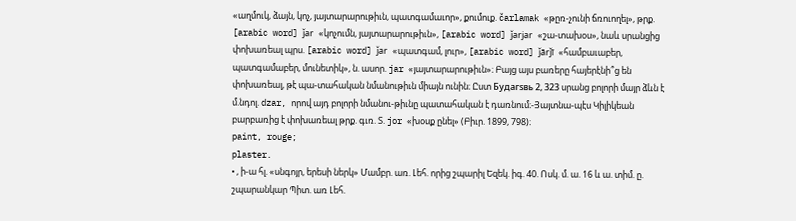«աղմուկ, ձայն, կոչ, յայտարարութիւն, պատգամաւոր», քումուք. čarlamak «թըռ-չունի ճռուողել», թրք. [arabic word] ǰar «կոչումն, յայտարարութիւն», [arabic word] ǰarjar «շա-տախօս», նաև սրանցից փոխառեալ պրս. [arabic word] ǰar «պատգամ, լուր», [arabic word] ǰārǰī «համբաւաբեր, պատգամաբեր, մունետիկ», ն. ասոր. jar «յայտարարութիւն»։ Բայց այս բառերը հայերէնի՞ց են փոխառեալ, թէ պա-տահական նմանութիւն միայն ունին։ Ըստ Будaгsвь 2, 323 սրանց բոլորի մայր ձևն է մ.նդոլ. dzar, որով այդ բոլորի նմանու-թիւնը պատահական է դառնում։-Յայտնա-պէս Կիլիկեան բարբառից է փոխառեալ թրք. գւռ. Տ. jor «խօսք ընել» (Բիւր. 1899, 798)։
paint, rouge;
plaster.
• , ի-ա հլ. «սնգոյր, երեսի ներկ» Մամբր. առ. Լեհ. որից շպարիլ Եզեկ. իգ. 40. Ոսկ. մ. ա. 16 և ա. տիմ. ը. շպարանկար Պիտ. առ Լեհ.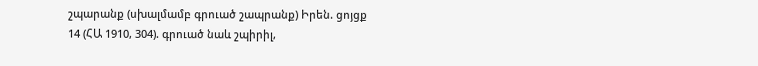շպարանք (սխալմամբ գրուած շապրանք) Իրեն. ցոյցք 14 (ՀԱ 1910, 304). գրուած նաև շպիրիլ,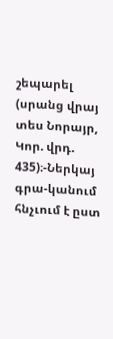շեպարել (սրանց վրայ տես Նորայր, Կոր. վրդ. 435)։-Ներկայ գրա-կանում հնչւում է ըստ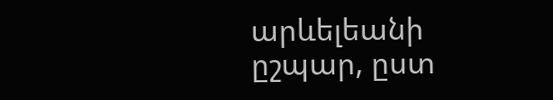արևելեանի ըշպար, ըստ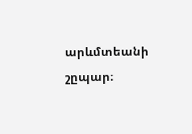արևմտեանի շըպար։